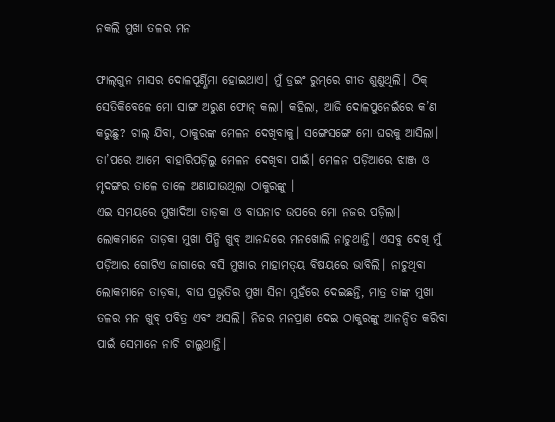ନକଲି ମୁଖା ତଳର ମନ

ଫାଲ୍‌ଗୁନ ମାସର ଦୋଳପୂର୍ଣ୍ଣିମା ହୋଇଥାଏ। ମୁଁ ଡ୍ରଇଂ ରୁମ୍‌ରେ ଗୀତ ଶୁଣୁଥିଲି। ଠିକ୍‌ ସେତିକିବେଳେ ମୋ ସାଙ୍ଗ ଅରୁଣ ଫୋନ୍‌ କଲା। କହିଲା, ଆଜି ଦୋଳପୁନେଇଁରେ କ’ଣ କରୁଛୁ? ଚାଲ୍‌ ଯିବା, ଠାକୁରଙ୍କ ମେଳନ ଦେଖିବାକୁ। ସଙ୍ଗେସଙ୍ଗେ ମୋ ଘରକୁ ଆସିଲା। ତା’ପରେ ଆମେ ବାହାରିପଡ଼ିଲୁ ମେଳନ ଦେଖିବା ପାଇଁ। ମେଳନ ପଡ଼ିଆରେ ଝାଞ୍ଜ ଓ ମୃଦଙ୍ଗର ତାଳେ ତାଳେ ଅଣାଯାଉଥିଲା ଠାକୁରଙ୍କୁ ।
ଏଇ ସମୟରେ ମୁଖାଦିଆ ତାଡ଼କା ଓ ବାଘନାଚ ଉପରେ ମୋ ନଜର ପଡ଼ିଲା। ଲୋକମାନେ ତାଡ଼କା ମୁଖା ପିନ୍ଧି ଖୁବ୍‌ ଆନନ୍ଦରେ ମନଖୋଲି ନାଚୁଥାନ୍ତି। ଏସବୁ ଦେଖି ମୁଁ ପଡ଼ିଆର ଗୋଟିଏ ଜାଗାରେ ବସି ମୁଖାର ମାହାମତ୍‌ୟ ବିଷୟରେ ଭାବିଲି। ନାଚୁଥିବା ଲୋକମାନେ ତାଡ଼କା, ବାଘ ପ୍ରଭୃତିର ମୁଖା ସିନା ମୁହଁରେ ଦେଇଛନ୍ତି, ମାତ୍ର ତାଙ୍କ ମୁଖା ତଳର ମନ ଖୁବ୍‌ ପବିତ୍ର ଏବଂ ଅସଲି। ନିଜର ମନପ୍ରାଣ ଦେଇ ଠାକୁରଙ୍କୁ ଆନନ୍ଦିତ କରିବା ପାଇଁ ସେମାନେ ନାଚି ଚାଲୁଥାନ୍ତି।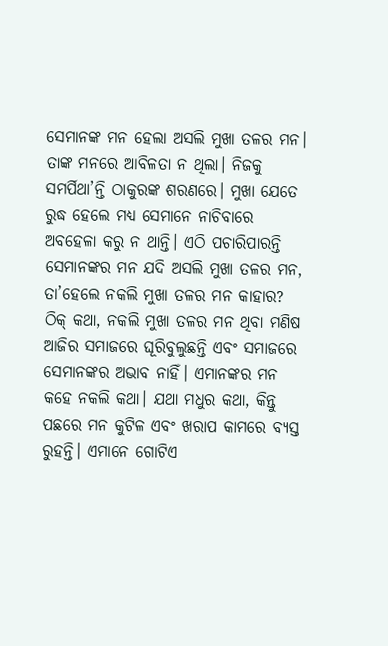ସେମାନଙ୍କ ମନ ହେଲା ଅସଲି ମୁଖା ତଳର ମନ। ତାଙ୍କ ମନରେ ଆବିଳତା ନ ଥିଲା। ନିଜକୁ ସମର୍ପିଥା’ନ୍ତି ଠାକୁରଙ୍କ ଶରଣରେ। ମୁଖା ଯେତେ ରୁଦ୍ଧ ହେଲେ ମଧ୍ୟ ସେମାନେ ନାଚିବାରେ ଅବହେଳା କରୁ ନ ଥାନ୍ତି। ଏଠି ପଚାରିପାରନ୍ତି ସେମାନଙ୍କର ମନ ଯଦି ଅସଲି ମୁଖା ତଳର ମନ, ତା’ହେଲେ ନକଲି ମୁଖା ତଳର ମନ କାହାର? ଠିକ୍‌ କଥା, ନକଲି ମୁଖା ତଳର ମନ ଥିବା ମଣିଷ ଆଜିର ସମାଜରେ ଘୂରିବୁଲୁଛନ୍ତି ଏବଂ ସମାଜରେ ସେମାନଙ୍କର ଅଭାବ ନାହିଁ। ଏମାନଙ୍କର ମନ କହେ ନକଲି କଥା। ଯଥା ମଧୁର କଥା, କିନ୍ତୁ ପଛରେ ମନ କୁଟିଳ ଏବଂ ଖରାପ କାମରେ ବ୍ୟସ୍ତ ରୁହନ୍ତି। ଏମାନେ ଗୋଟିଏ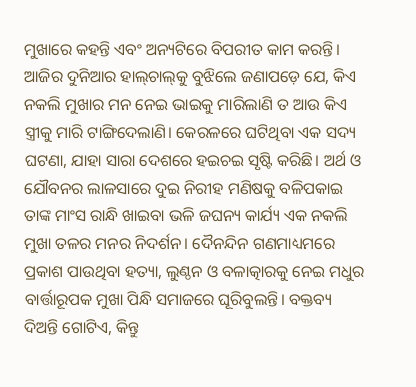ମୁଖାରେ କହନ୍ତି ଏବଂ ଅନ୍ୟଟିରେ ବିପରୀତ କାମ କରନ୍ତି। ଆଜିର ଦୁନିଆର ହାଲ୍‌ଚାଲ୍‌କୁ ବୁଝିଲେ ଜଣାପଡ଼େ ଯେ, କିଏ ନକଲି ମୁଖାର ମନ ନେଇ ଭାଇକୁ ମାରିଲାଣି ତ ଆଉ କିଏ ସ୍ତ୍ରୀକୁ ମାରି ଟାଙ୍ଗିଦେଲାଣି। କେରଳରେ ଘଟିଥିବା ଏକ ସଦ୍ୟ ଘଟଣା, ଯାହା ସାରା ଦେଶରେ ହଇଚଇ ସୃଷ୍ଟି କରିଛି। ଅର୍ଥ ଓ ଯୌବନର ଲାଳସାରେ ଦୁଇ ନିରୀହ ମଣିଷକୁ ବଳିପକାଇ ତାଙ୍କ ମାଂସ ରାନ୍ଧି ଖାଇବା ଭଳି ଜଘନ୍ୟ କାର୍ଯ୍ୟ ଏକ ନକଲି ମୁଖା ତଳର ମନର ନିଦର୍ଶନ। ଦୈନନ୍ଦିନ ଗଣମାଧ୍ୟମରେ ପ୍ରକାଶ ପାଉଥିବା ହତ୍ୟା, ଲୁଣ୍ଠନ ଓ ବଳାତ୍କାରକୁ ନେଇ ମଧୁର ବାର୍ତ୍ତାରୂପକ ମୁଖା ପିନ୍ଧି ସମାଜରେ ଘୂରିବୁଲନ୍ତି। ବକ୍ତବ୍ୟ ଦିଅନ୍ତି ଗୋଟିଏ, କିନ୍ତୁ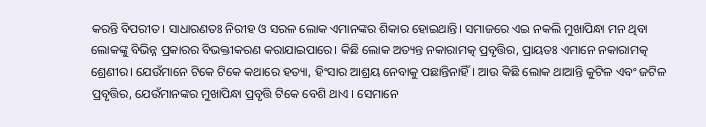କରନ୍ତି ବିପରୀତ। ସାଧାରଣତଃ ନିରୀହ ଓ ସରଳ ଲୋକ ଏମାନଙ୍କର ଶିକାର ହୋଇଥାନ୍ତି। ସମାଜରେ ଏଇ ନକଲି ମୁଖାପିନ୍ଧା ମନ ଥିବା ଲୋକଙ୍କୁ ବିଭିନ୍ନ ପ୍ରକାରର ବିଭକ୍ତୀକରଣ କରାଯାଇପାରେ। କିଛି ଲୋକ ଅତ୍ୟନ୍ତ ନକାରାମତ୍କ ପ୍ରବୃତ୍ତିର, ପ୍ରାୟତଃ ଏମାନେ ନକାରାମତ୍କ ଶ୍ରେଣୀର। ଯେଉଁମାନେ ଟିକେ ଟିକେ କଥାରେ ହତ୍ୟା, ହିଂସାର ଆଶ୍ରୟ ନେବାକୁ ପଛାନ୍ତିନାହିଁ। ଆଉ କିଛି ଲୋକ ଥାଆନ୍ତି କୁଟିଳ ଏବଂ ଜଟିଳ ପ୍ରବୃତ୍ତିର, ଯେଉଁମାନଙ୍କର ମୁଖାପିନ୍ଧା ପ୍ରବୃତ୍ତି ଟିକେ ବେଶି ଥାଏ । ସେମାନେ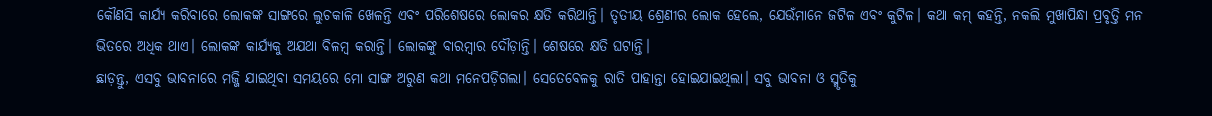କୌଣସି କାର୍ଯ୍ୟ କରିବାରେ ଲୋକଙ୍କ ସାଙ୍ଗରେ ଲୁଚକାଳି ଖେଳନ୍ତି ଏବଂ ପରିଶେଷରେ ଲୋକର କ୍ଷତି କରିଥାନ୍ତି। ତୃତୀୟ ଶ୍ରେଣୀର ଲୋକ ହେଲେ, ଯେଉଁମାନେ ଜଟିଳ ଏବଂ କୁଟିଳ। କଥା କମ୍‌ କହନ୍ତି, ନକଲି ମୁଖାପିନ୍ଧା ପ୍ରବୃତ୍ତି ମନ ଭିତରେ ଅଧିକ ଥାଏ। ଲୋକଙ୍କ କାର୍ଯ୍ୟକୁ ଅଯଥା ବିଳମ୍ବ କରାନ୍ତି। ଲୋକଙ୍କୁ ବାରମ୍ବାର ଦୌଡ଼ାନ୍ତି। ଶେଷରେ କ୍ଷତି ଘଟାନ୍ତି।
ଛାଡ଼ନ୍ତୁ, ଏସବୁ ଭାବନାରେ ମଜ୍ଜି ଯାଇଥିବା ସମୟରେ ମୋ ସାଙ୍ଗ ଅରୁଣ କଥା ମନେପଡ଼ିଗଲା। ସେତେବେଳକୁ ରାତି ପାହାନ୍ତା ହୋଇଯାଇଥିଲା। ସବୁ ଭାବନା ଓ ସ୍ମୃତିକୁ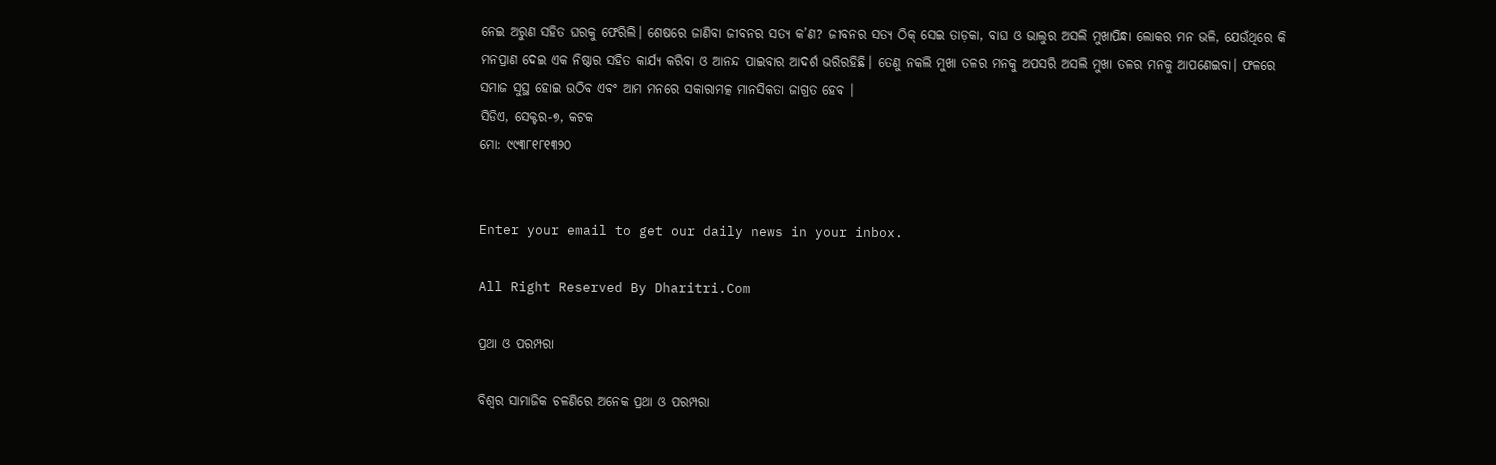ନେଇ ଅରୁଣ ସହିତ ଘରକୁ ଫେରିଲି। ଶେଷରେ ଜାଣିବା ଜୀବନର ସତ୍ୟ କ’ଣ? ଜୀବନର ସତ୍ୟ ଠିକ୍‌ ସେଇ ତାଡ଼କା, ବାଘ ଓ ଭାଲୁର ଅସଲି ମୁଖାପିନ୍ଧା ଲୋକର ମନ ଭଳି, ଯେଉଁଥିରେ କି ମନପ୍ରାଣ ଦେଇ ଏକ ନିଷ୍ଠାର ସହିତ କାର୍ଯ୍ୟ କରିବା ଓ ଆନନ୍ଦ ପାଇବାର ଆଦର୍ଶ ଭରିରହିଛି। ତେଣୁ ନକଲି ମୁଖା ତଳର ମନକୁ ଅପସରି ଅସଲି ମୁଖା ତଳର ମନକୁ ଆପଣେଇବା। ଫଳରେ ସମାଜ ସୁସ୍ଥ ହୋଇ ଉଠିବ ଏବଂ ଆମ ମନରେ ସକାରାମତ୍କ ମାନସିକତା ଜାଗ୍ରତ ହେବ ।
ସିଡିଏ, ସେକ୍ଟର-୭, କଟକ
ମୋ: ୯୯୩୮୧୮୧୩୨୦


Enter your email to get our daily news in your inbox.

All Right Reserved By Dharitri.Com

ପ୍ରଥା ଓ ପରମ୍ପରା

ବିଶ୍ୱର ସାମାଜିକ ଚଳଣିରେ ଅନେକ ପ୍ରଥା ଓ ପରମ୍ପରା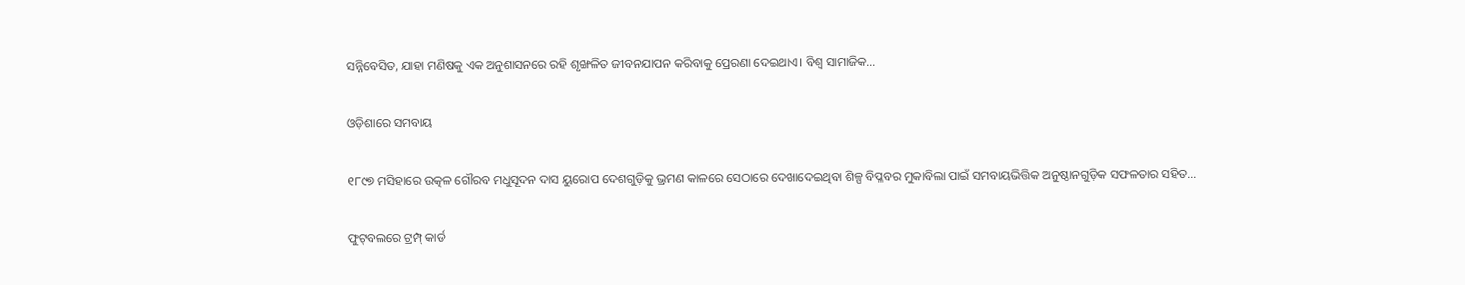ସନ୍ନିବେସିତ, ଯାହା ମଣିଷକୁ ଏକ ଅନୁଶାସନରେ ରହି ଶୃଙ୍ଖଳିତ ଜୀବନଯାପନ କରିବାକୁ ପ୍ରେରଣା ଦେଇଥାଏ। ବିଶ୍ୱ ସାମାଜିକ…

ଓଡ଼ିଶାରେ ସମବାୟ

୧୮୯୭ ମସିହାରେ ଉତ୍କଳ ଗୌରବ ମଧୁସୂଦନ ଦାସ ୟୁରୋପ ଦେଶଗୁଡ଼ିକୁ ଭ୍ରମଣ କାଳରେ ସେଠାରେ ଦେଖାଦେଇଥିବା ଶିଳ୍ପ ବିପ୍ଳବର ମୁକାବିଲା ପାଇଁ ସମବାୟଭିତ୍ତିକ ଅନୁଷ୍ଠାନଗୁଡ଼ିକ ସଫଳତାର ସହିତ…

ଫୁଟ୍‌ବଲରେ ଟ୍ରମ୍ପ୍‌ କାର୍ଡ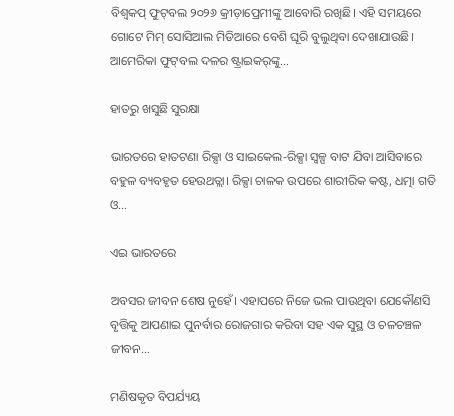ବିଶ୍ୱକପ୍‌ ଫୁଟ୍‌ବଲ ୨୦୨୬ କ୍ରୀଡ଼ାପ୍ରେମୀଙ୍କୁ ଆବୋରି ରଖିଛି। ଏହି ସମୟରେ ଗୋଟେ ମିମ୍‌ ସୋସିଆଲ ମିଡିଆରେ ବେଶି ଘୂରି ବୁଲୁଥିବା ଦେଖାଯାଉଛି। ଆମେରିକା ଫୁଟ୍‌ବଲ ଦଳର ଷ୍ଟ୍ରାଇକର୍‌ଙ୍କୁ…

ହାତରୁ ଖସୁଛି ସୁରକ୍ଷା

ଭାରତରେ ହାତଟଣା ରିକ୍ସା ଓ ସାଇକେଲ-ରିକ୍ସା ସ୍ବଳ୍ପ ବାଟ ଯିବା ଆସିବାରେ ବହୁଳ ବ୍ୟବହୃତ ହେଉଥତ୍ଲା। ରିକ୍ସା ଚାଳକ ଉପରେ ଶାରୀରିକ କଷ୍ଟ, ଧତ୍ମା ଗତି ଓ…

ଏଇ ଭାରତରେ

ଅବସର ଜୀବନ ଶେଷ ନୁହେଁ। ଏହାପରେ ନିଜେ ଭଲ ପାଉଥିବା ଯେକୌଣସି ବୃତ୍ତିକୁ ଆପଣାଇ ପୁନର୍ବାର ରୋଜଗାର କରିବା ସହ ଏକ ସୁସ୍ଥ ଓ ଚଳଚଞ୍ଚଳ ଜୀବନ…

ମଣିଷକୃତ ବିପର୍ଯ୍ୟୟ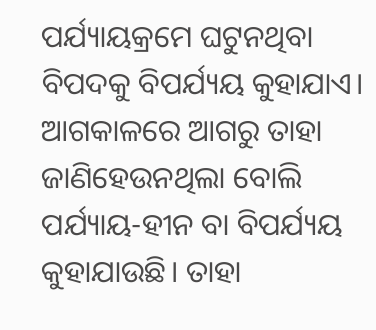ପର୍ଯ୍ୟାୟକ୍ରମେ ଘଟୁନଥିବା ବିପଦକୁ ବିପର୍ଯ୍ୟୟ କୁହାଯାଏ। ଆଗକାଳରେ ଆଗରୁ ତାହା ଜାଣିହେଉନଥିଲା ବୋଲି ପର୍ଯ୍ୟାୟ-ହୀନ ବା ବିପର୍ଯ୍ୟୟ କୁହାଯାଉଛି। ତାହା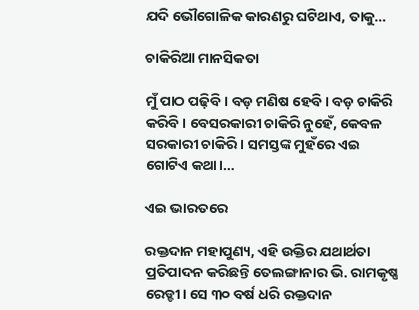ଯଦି ଭୌଗୋଳିକ କାରଣରୁ ଘଟିଥାଏ, ତାକୁ…

ଚାକିରିଆ ମାନସିକତା

ମୁଁ ପାଠ ପଢ଼ିବି। ବଡ଼ ମଣିଷ ହେବି। ବଡ଼ ଚାକିରି କରିବି। ବେସରକାରୀ ଚାକିରି ନୁହେଁ, କେବଳ ସରକାରୀ ଚାକିରି। ସମସ୍ତଙ୍କ ମୁହଁରେ ଏଇ ଗୋଟିଏ କଥା।…

ଏଇ ଭାରତରେ

ରକ୍ତଦାନ ମହାପୁଣ୍ୟ, ଏହି ଉକ୍ତିର ଯଥାର୍ଥତା ପ୍ରତିପାଦନ କରିଛନ୍ତି ତେଲଙ୍ଗାନାର ଭି. ରାମକୃଷ୍ଣ ରେଡ୍ଡୀ। ସେ ୩୦ ବର୍ଷ ଧରି ରକ୍ତଦାନ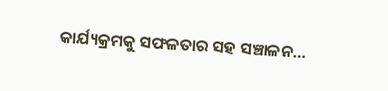କାର୍ଯ୍ୟକ୍ରମକୁ ସଫଳତାର ସହ ସଞ୍ଚାଳନ…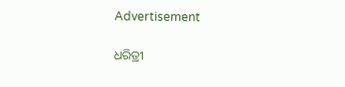Advertisement

ଧରିତ୍ରୀ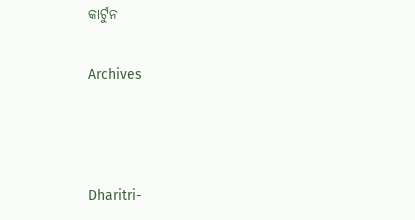କାର୍ଟୁନ

Archives



Dharitri-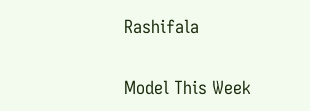Rashifala

Model This Week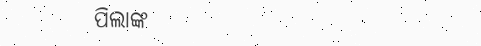ପିଲାଙ୍କ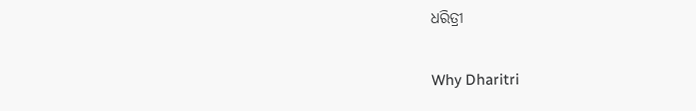ଧରିତ୍ରୀ

Why Dharitri